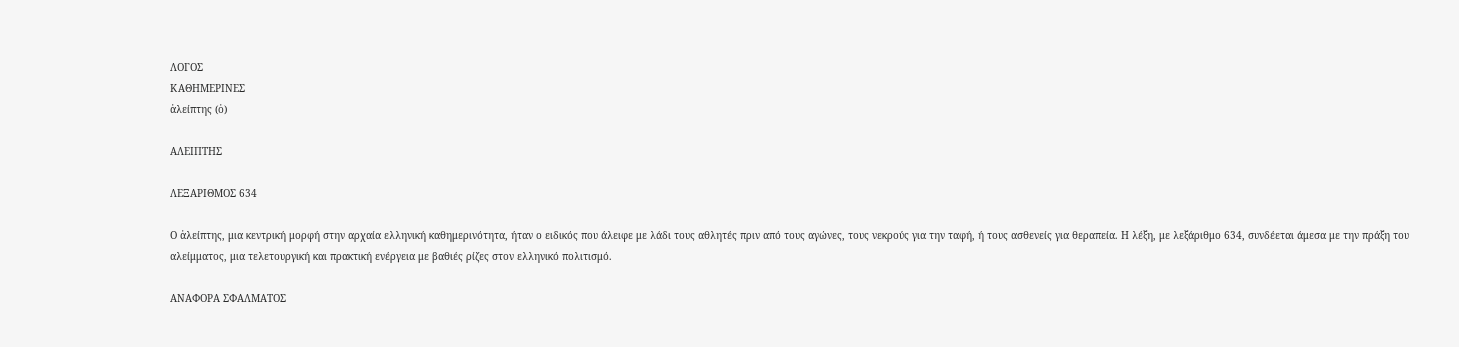ΛΟΓΟΣ
ΚΑΘΗΜΕΡΙΝΕΣ
ἀλείπτης (ὁ)

ΑΛΕΙΠΤΗΣ

ΛΕΞΑΡΙΘΜΟΣ 634

Ο ἀλείπτης, μια κεντρική μορφή στην αρχαία ελληνική καθημερινότητα, ήταν ο ειδικός που άλειφε με λάδι τους αθλητές πριν από τους αγώνες, τους νεκρούς για την ταφή, ή τους ασθενείς για θεραπεία. Η λέξη, με λεξάριθμο 634, συνδέεται άμεσα με την πράξη του αλείμματος, μια τελετουργική και πρακτική ενέργεια με βαθιές ρίζες στον ελληνικό πολιτισμό.

ΑΝΑΦΟΡΑ ΣΦΑΛΜΑΤΟΣ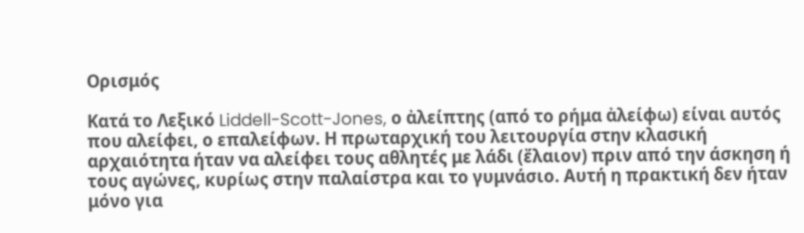Ορισμός

Κατά το Λεξικό Liddell-Scott-Jones, ο ἀλείπτης (από το ρήμα ἀλείφω) είναι αυτός που αλείφει, ο επαλείφων. Η πρωταρχική του λειτουργία στην κλασική αρχαιότητα ήταν να αλείφει τους αθλητές με λάδι (ἔλαιον) πριν από την άσκηση ή τους αγώνες, κυρίως στην παλαίστρα και το γυμνάσιο. Αυτή η πρακτική δεν ήταν μόνο για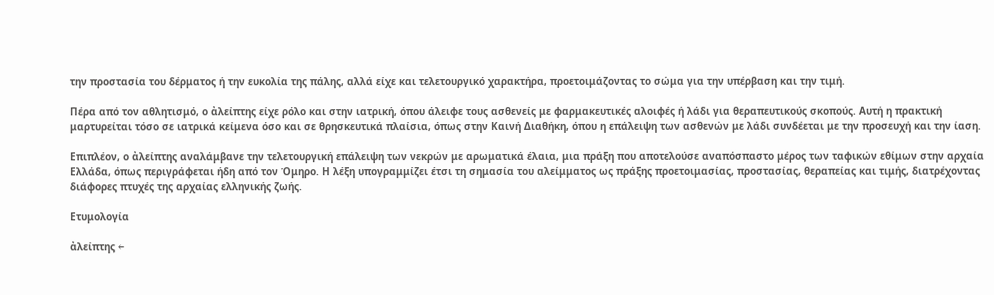την προστασία του δέρματος ή την ευκολία της πάλης, αλλά είχε και τελετουργικό χαρακτήρα, προετοιμάζοντας το σώμα για την υπέρβαση και την τιμή.

Πέρα από τον αθλητισμό, ο ἀλείπτης είχε ρόλο και στην ιατρική, όπου άλειφε τους ασθενείς με φαρμακευτικές αλοιφές ή λάδι για θεραπευτικούς σκοπούς. Αυτή η πρακτική μαρτυρείται τόσο σε ιατρικά κείμενα όσο και σε θρησκευτικά πλαίσια, όπως στην Καινή Διαθήκη, όπου η επάλειψη των ασθενών με λάδι συνδέεται με την προσευχή και την ίαση.

Επιπλέον, ο ἀλείπτης αναλάμβανε την τελετουργική επάλειψη των νεκρών με αρωματικά έλαια, μια πράξη που αποτελούσε αναπόσπαστο μέρος των ταφικών εθίμων στην αρχαία Ελλάδα, όπως περιγράφεται ήδη από τον Όμηρο. Η λέξη υπογραμμίζει έτσι τη σημασία του αλείμματος ως πράξης προετοιμασίας, προστασίας, θεραπείας και τιμής, διατρέχοντας διάφορες πτυχές της αρχαίας ελληνικής ζωής.

Ετυμολογία

ἀλείπτης ←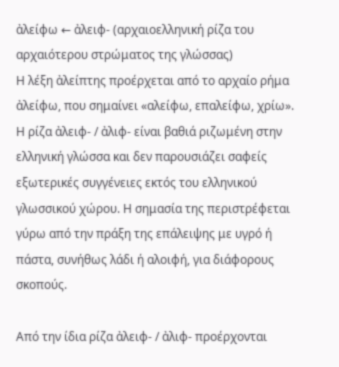ἀλείφω ← ἀλειφ- (αρχαιοελληνική ρίζα του αρχαιότερου στρώματος της γλώσσας)
Η λέξη ἀλείπτης προέρχεται από το αρχαίο ρήμα ἀλείφω, που σημαίνει «αλείφω, επαλείφω, χρίω». Η ρίζα ἀλειφ- / ἀλιφ- είναι βαθιά ριζωμένη στην ελληνική γλώσσα και δεν παρουσιάζει σαφείς εξωτερικές συγγένειες εκτός του ελληνικού γλωσσικού χώρου. Η σημασία της περιστρέφεται γύρω από την πράξη της επάλειψης με υγρό ή πάστα, συνήθως λάδι ή αλοιφή, για διάφορους σκοπούς.

Από την ίδια ρίζα ἀλειφ- / ἀλιφ- προέρχονται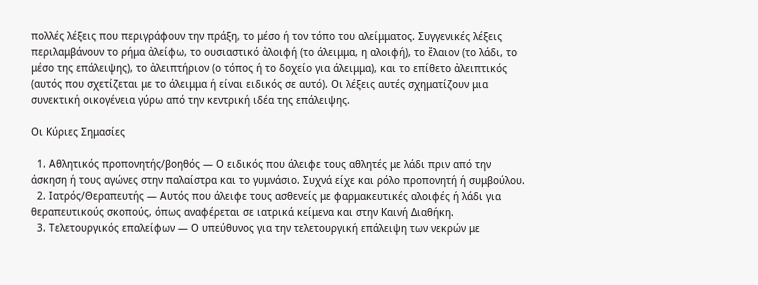πολλές λέξεις που περιγράφουν την πράξη, το μέσο ή τον τόπο του αλείμματος. Συγγενικές λέξεις περιλαμβάνουν το ρήμα ἀλείφω, το ουσιαστικό ἀλοιφή (το άλειμμα, η αλοιφή), το ἔλαιον (το λάδι, το μέσο της επάλειψης), το ἀλειπτήριον (ο τόπος ή το δοχείο για άλειμμα), και το επίθετο ἀλειπτικός (αυτός που σχετίζεται με το άλειμμα ή είναι ειδικός σε αυτό). Οι λέξεις αυτές σχηματίζουν μια συνεκτική οικογένεια γύρω από την κεντρική ιδέα της επάλειψης.

Οι Κύριες Σημασίες

  1. Αθλητικός προπονητής/βοηθός — Ο ειδικός που άλειφε τους αθλητές με λάδι πριν από την άσκηση ή τους αγώνες στην παλαίστρα και το γυμνάσιο. Συχνά είχε και ρόλο προπονητή ή συμβούλου.
  2. Ιατρός/Θεραπευτής — Αυτός που άλειφε τους ασθενείς με φαρμακευτικές αλοιφές ή λάδι για θεραπευτικούς σκοπούς, όπως αναφέρεται σε ιατρικά κείμενα και στην Καινή Διαθήκη.
  3. Τελετουργικός επαλείφων — Ο υπεύθυνος για την τελετουργική επάλειψη των νεκρών με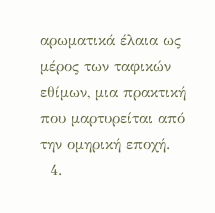αρωματικά έλαια ως μέρος των ταφικών εθίμων, μια πρακτική που μαρτυρείται από την ομηρική εποχή.
  4.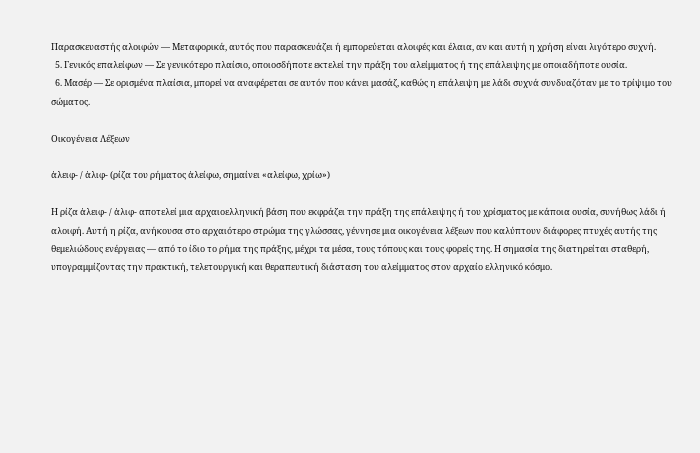Παρασκευαστής αλοιφών — Μεταφορικά, αυτός που παρασκευάζει ή εμπορεύεται αλοιφές και έλαια, αν και αυτή η χρήση είναι λιγότερο συχνή.
  5. Γενικός επαλείφων — Σε γενικότερο πλαίσιο, οποιοσδήποτε εκτελεί την πράξη του αλείμματος ή της επάλειψης με οποιαδήποτε ουσία.
  6. Μασέρ — Σε ορισμένα πλαίσια, μπορεί να αναφέρεται σε αυτόν που κάνει μασάζ, καθώς η επάλειψη με λάδι συχνά συνδυαζόταν με το τρίψιμο του σώματος.

Οικογένεια Λέξεων

ἀλειφ- / ἀλιφ- (ρίζα του ρήματος ἀλείφω, σημαίνει «αλείφω, χρίω»)

Η ρίζα ἀλειφ- / ἀλιφ- αποτελεί μια αρχαιοελληνική βάση που εκφράζει την πράξη της επάλειψης ή του χρίσματος με κάποια ουσία, συνήθως λάδι ή αλοιφή. Αυτή η ρίζα, ανήκουσα στο αρχαιότερο στρώμα της γλώσσας, γέννησε μια οικογένεια λέξεων που καλύπτουν διάφορες πτυχές αυτής της θεμελιώδους ενέργειας — από το ίδιο το ρήμα της πράξης, μέχρι τα μέσα, τους τόπους και τους φορείς της. Η σημασία της διατηρείται σταθερή, υπογραμμίζοντας την πρακτική, τελετουργική και θεραπευτική διάσταση του αλείμματος στον αρχαίο ελληνικό κόσμο.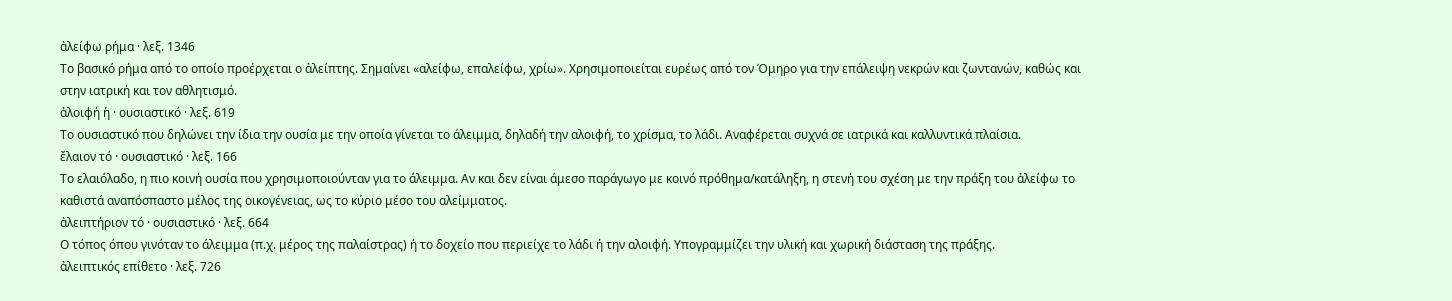ἀλείφω ρήμα · λεξ. 1346
Το βασικό ρήμα από το οποίο προέρχεται ο ἀλείπτης. Σημαίνει «αλείφω, επαλείφω, χρίω». Χρησιμοποιείται ευρέως από τον Όμηρο για την επάλειψη νεκρών και ζωντανών, καθώς και στην ιατρική και τον αθλητισμό.
ἀλοιφή ἡ · ουσιαστικό · λεξ. 619
Το ουσιαστικό που δηλώνει την ίδια την ουσία με την οποία γίνεται το άλειμμα, δηλαδή την αλοιφή, το χρίσμα, το λάδι. Αναφέρεται συχνά σε ιατρικά και καλλυντικά πλαίσια.
ἔλαιον τό · ουσιαστικό · λεξ. 166
Το ελαιόλαδο, η πιο κοινή ουσία που χρησιμοποιούνταν για το άλειμμα. Αν και δεν είναι άμεσο παράγωγο με κοινό πρόθημα/κατάληξη, η στενή του σχέση με την πράξη του ἀλείφω το καθιστά αναπόσπαστο μέλος της οικογένειας, ως το κύριο μέσο του αλείμματος.
ἀλειπτήριον τό · ουσιαστικό · λεξ. 664
Ο τόπος όπου γινόταν το άλειμμα (π.χ. μέρος της παλαίστρας) ή το δοχείο που περιείχε το λάδι ή την αλοιφή. Υπογραμμίζει την υλική και χωρική διάσταση της πράξης.
ἀλειπτικός επίθετο · λεξ. 726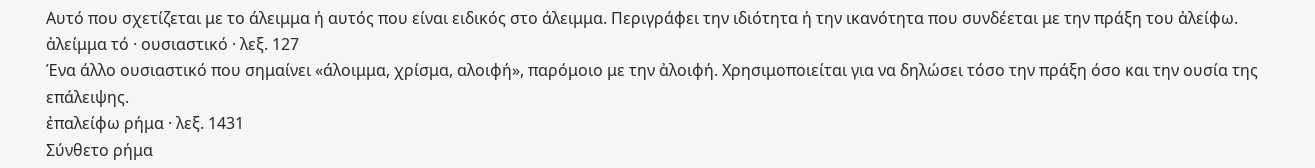Αυτό που σχετίζεται με το άλειμμα ή αυτός που είναι ειδικός στο άλειμμα. Περιγράφει την ιδιότητα ή την ικανότητα που συνδέεται με την πράξη του ἀλείφω.
ἀλείμμα τό · ουσιαστικό · λεξ. 127
Ένα άλλο ουσιαστικό που σημαίνει «άλοιμμα, χρίσμα, αλοιφή», παρόμοιο με την ἀλοιφή. Χρησιμοποιείται για να δηλώσει τόσο την πράξη όσο και την ουσία της επάλειψης.
ἐπαλείφω ρήμα · λεξ. 1431
Σύνθετο ρήμα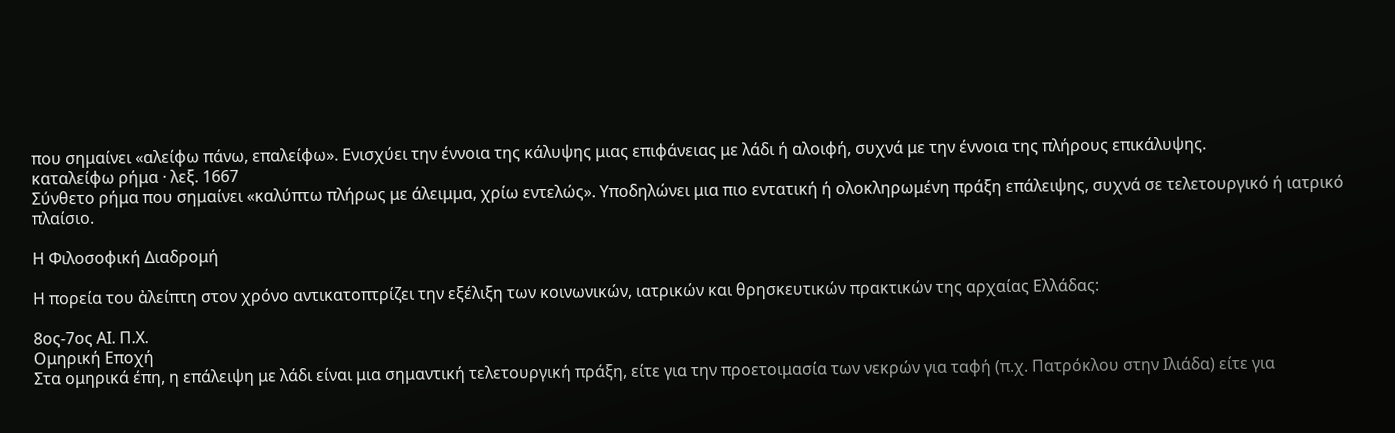που σημαίνει «αλείφω πάνω, επαλείφω». Ενισχύει την έννοια της κάλυψης μιας επιφάνειας με λάδι ή αλοιφή, συχνά με την έννοια της πλήρους επικάλυψης.
καταλείφω ρήμα · λεξ. 1667
Σύνθετο ρήμα που σημαίνει «καλύπτω πλήρως με άλειμμα, χρίω εντελώς». Υποδηλώνει μια πιο εντατική ή ολοκληρωμένη πράξη επάλειψης, συχνά σε τελετουργικό ή ιατρικό πλαίσιο.

Η Φιλοσοφική Διαδρομή

Η πορεία του ἀλείπτη στον χρόνο αντικατοπτρίζει την εξέλιξη των κοινωνικών, ιατρικών και θρησκευτικών πρακτικών της αρχαίας Ελλάδας:

8ος-7ος ΑΙ. Π.Χ.
Ομηρική Εποχή
Στα ομηρικά έπη, η επάλειψη με λάδι είναι μια σημαντική τελετουργική πράξη, είτε για την προετοιμασία των νεκρών για ταφή (π.χ. Πατρόκλου στην Ιλιάδα) είτε για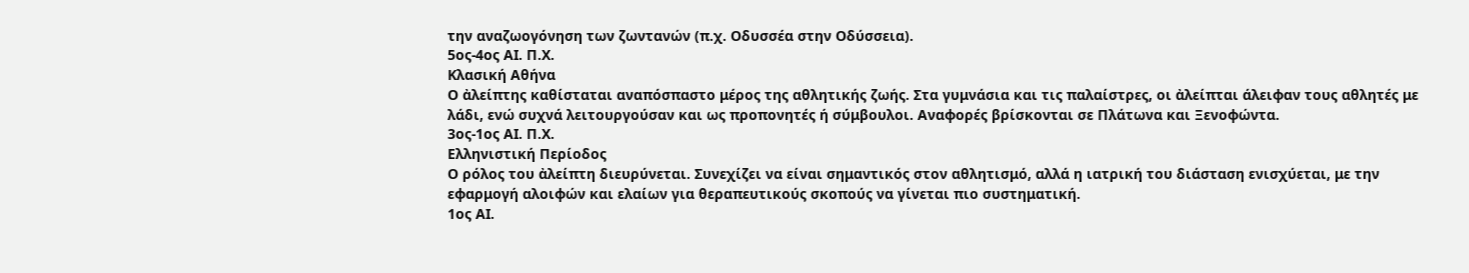την αναζωογόνηση των ζωντανών (π.χ. Οδυσσέα στην Οδύσσεια).
5ος-4ος ΑΙ. Π.Χ.
Κλασική Αθήνα
Ο ἀλείπτης καθίσταται αναπόσπαστο μέρος της αθλητικής ζωής. Στα γυμνάσια και τις παλαίστρες, οι ἀλείπται άλειφαν τους αθλητές με λάδι, ενώ συχνά λειτουργούσαν και ως προπονητές ή σύμβουλοι. Αναφορές βρίσκονται σε Πλάτωνα και Ξενοφώντα.
3ος-1ος ΑΙ. Π.Χ.
Ελληνιστική Περίοδος
Ο ρόλος του ἀλείπτη διευρύνεται. Συνεχίζει να είναι σημαντικός στον αθλητισμό, αλλά η ιατρική του διάσταση ενισχύεται, με την εφαρμογή αλοιφών και ελαίων για θεραπευτικούς σκοπούς να γίνεται πιο συστηματική.
1ος ΑΙ.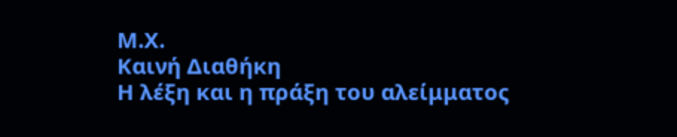Μ.Χ.
Καινή Διαθήκη
Η λέξη και η πράξη του αλείμματος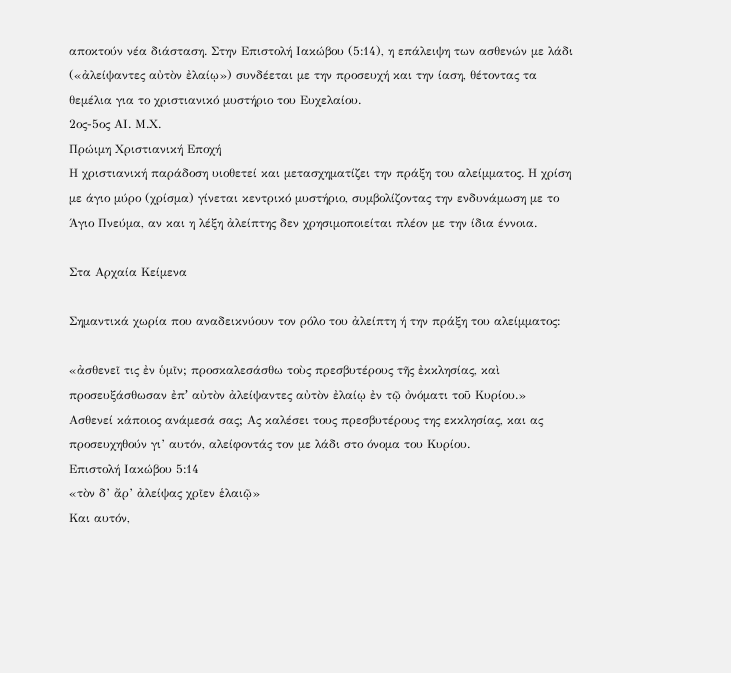αποκτούν νέα διάσταση. Στην Επιστολή Ιακώβου (5:14), η επάλειψη των ασθενών με λάδι («ἀλείψαντες αὐτὸν ἐλαίῳ») συνδέεται με την προσευχή και την ίαση, θέτοντας τα θεμέλια για το χριστιανικό μυστήριο του Ευχελαίου.
2ος-5ος ΑΙ. Μ.Χ.
Πρώιμη Χριστιανική Εποχή
Η χριστιανική παράδοση υιοθετεί και μετασχηματίζει την πράξη του αλείμματος. Η χρίση με άγιο μύρο (χρίσμα) γίνεται κεντρικό μυστήριο, συμβολίζοντας την ενδυνάμωση με το Άγιο Πνεύμα, αν και η λέξη ἀλείπτης δεν χρησιμοποιείται πλέον με την ίδια έννοια.

Στα Αρχαία Κείμενα

Σημαντικά χωρία που αναδεικνύουν τον ρόλο του ἀλείπτη ή την πράξη του αλείμματος:

«ἀσθενεῖ τις ἐν ὑμῖν; προσκαλεσάσθω τοὺς πρεσβυτέρους τῆς ἐκκλησίας, καὶ προσευξάσθωσαν ἐπʼ αὐτὸν ἀλείψαντες αὐτὸν ἐλαίῳ ἐν τῷ ὀνόματι τοῦ Κυρίου.»
Ασθενεί κάποιος ανάμεσά σας; Ας καλέσει τους πρεσβυτέρους της εκκλησίας, και ας προσευχηθούν γι’ αυτόν, αλείφοντάς τον με λάδι στο όνομα του Κυρίου.
Επιστολή Ιακώβου 5:14
«τὸν δ’ ἄρ’ ἀλείψας χρῖεν ἑλαιῷ»
Και αυτόν,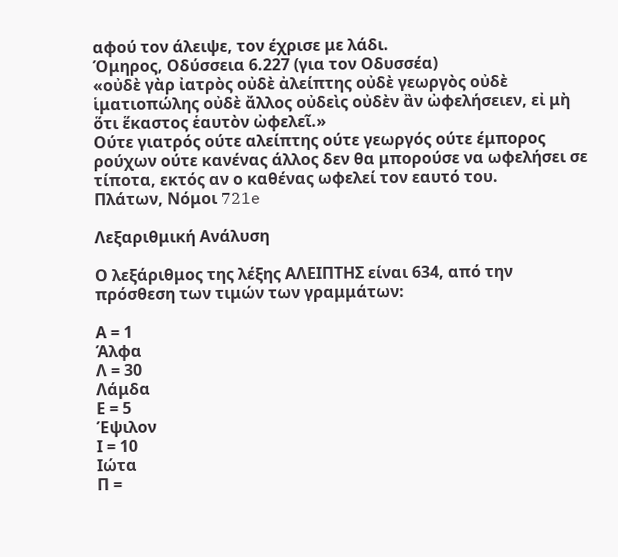αφού τον άλειψε, τον έχρισε με λάδι.
Όμηρος, Οδύσσεια 6.227 (για τον Οδυσσέα)
«οὐδὲ γὰρ ἰατρὸς οὐδὲ ἀλείπτης οὐδὲ γεωργὸς οὐδὲ ἱματιοπώλης οὐδὲ ἄλλος οὐδεὶς οὐδὲν ἂν ὠφελήσειεν, εἰ μὴ ὅτι ἕκαστος ἑαυτὸν ὠφελεῖ.»
Ούτε γιατρός ούτε αλείπτης ούτε γεωργός ούτε έμπορος ρούχων ούτε κανένας άλλος δεν θα μπορούσε να ωφελήσει σε τίποτα, εκτός αν ο καθένας ωφελεί τον εαυτό του.
Πλάτων, Νόμοι 721e

Λεξαριθμική Ανάλυση

Ο λεξάριθμος της λέξης ΑΛΕΙΠΤΗΣ είναι 634, από την πρόσθεση των τιμών των γραμμάτων:

Α = 1
Άλφα
Λ = 30
Λάμδα
Ε = 5
Έψιλον
Ι = 10
Ιώτα
Π =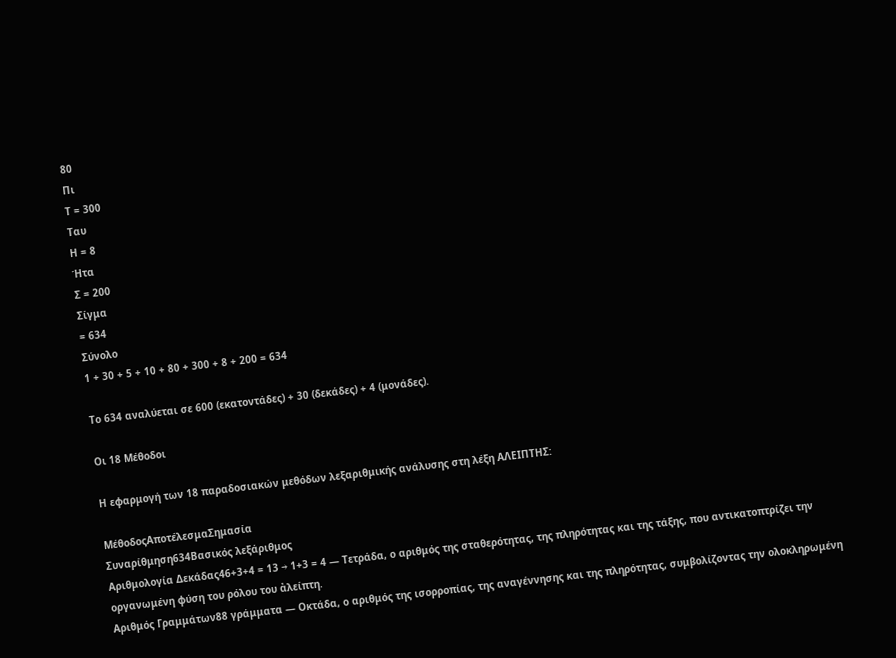80
Πι
Τ = 300
Ταυ
Η = 8
Ήτα
Σ = 200
Σίγμα
= 634
Σύνολο
1 + 30 + 5 + 10 + 80 + 300 + 8 + 200 = 634

Το 634 αναλύεται σε 600 (εκατοντάδες) + 30 (δεκάδες) + 4 (μονάδες).

Οι 18 Μέθοδοι

Η εφαρμογή των 18 παραδοσιακών μεθόδων λεξαριθμικής ανάλυσης στη λέξη ΑΛΕΙΠΤΗΣ:

ΜέθοδοςΑποτέλεσμαΣημασία
Συναρίθμηση634Βασικός λεξάριθμος
Αριθμολογία Δεκάδας46+3+4 = 13 → 1+3 = 4 — Τετράδα, ο αριθμός της σταθερότητας, της πληρότητας και της τάξης, που αντικατοπτρίζει την οργανωμένη φύση του ρόλου του ἀλείπτη.
Αριθμός Γραμμάτων88 γράμματα — Οκτάδα, ο αριθμός της ισορροπίας, της αναγέννησης και της πληρότητας, συμβολίζοντας την ολοκληρωμένη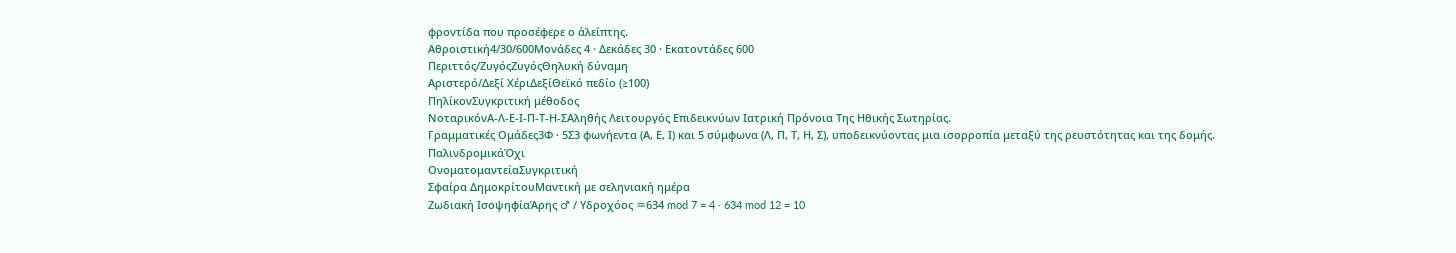φροντίδα που προσέφερε ο ἀλείπτης.
Αθροιστική4/30/600Μονάδες 4 · Δεκάδες 30 · Εκατοντάδες 600
Περιττός/ΖυγόςΖυγόςΘηλυκή δύναμη
Αριστερό/Δεξί ΧέριΔεξίΘεϊκό πεδίο (≥100)
ΠηλίκονΣυγκριτική μέθοδος
ΝοταρικόνΑ-Λ-Ε-Ι-Π-Τ-Η-ΣΑληθής Λειτουργός Επιδεικνύων Ιατρική Πρόνοια Της Ηθικής Σωτηρίας.
Γραμματικές Ομάδες3Φ · 5Σ3 φωνήεντα (Α, Ε, Ι) και 5 σύμφωνα (Λ, Π, Τ, Η, Σ), υποδεικνύοντας μια ισορροπία μεταξύ της ρευστότητας και της δομής.
ΠαλινδρομικάΌχι
ΟνοματομαντείαΣυγκριτική
Σφαίρα ΔημοκρίτουΜαντική με σεληνιακή ημέρα
Ζωδιακή ΙσοψηφίαΆρης ♂ / Υδροχόος ♒634 mod 7 = 4 · 634 mod 12 = 10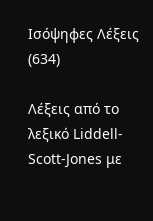Ισόψηφες Λέξεις (634)

Λέξεις από το λεξικό Liddell-Scott-Jones με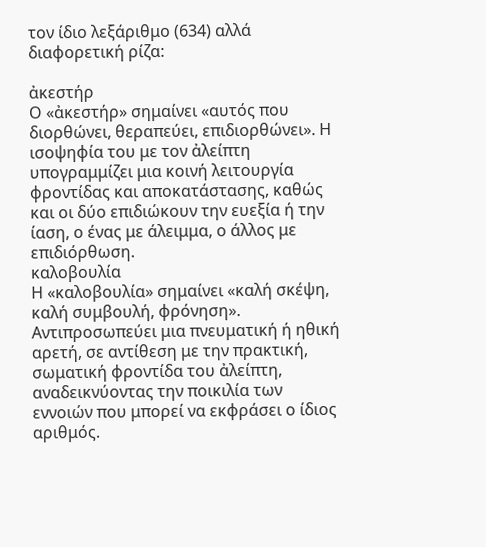τον ίδιο λεξάριθμο (634) αλλά διαφορετική ρίζα:

ἀκεστήρ
Ο «ἀκεστήρ» σημαίνει «αυτός που διορθώνει, θεραπεύει, επιδιορθώνει». Η ισοψηφία του με τον ἀλείπτη υπογραμμίζει μια κοινή λειτουργία φροντίδας και αποκατάστασης, καθώς και οι δύο επιδιώκουν την ευεξία ή την ίαση, ο ένας με άλειμμα, ο άλλος με επιδιόρθωση.
καλοβουλία
Η «καλοβουλία» σημαίνει «καλή σκέψη, καλή συμβουλή, φρόνηση». Αντιπροσωπεύει μια πνευματική ή ηθική αρετή, σε αντίθεση με την πρακτική, σωματική φροντίδα του ἀλείπτη, αναδεικνύοντας την ποικιλία των εννοιών που μπορεί να εκφράσει ο ίδιος αριθμός.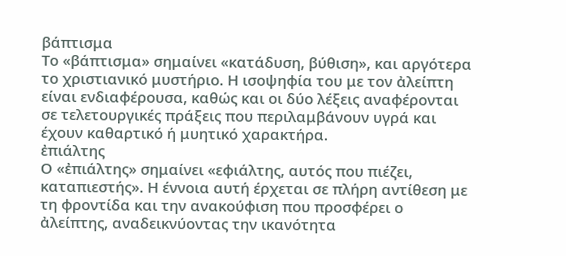βάπτισμα
Το «βάπτισμα» σημαίνει «κατάδυση, βύθιση», και αργότερα το χριστιανικό μυστήριο. Η ισοψηφία του με τον ἀλείπτη είναι ενδιαφέρουσα, καθώς και οι δύο λέξεις αναφέρονται σε τελετουργικές πράξεις που περιλαμβάνουν υγρά και έχουν καθαρτικό ή μυητικό χαρακτήρα.
ἐπιάλτης
Ο «ἐπιάλτης» σημαίνει «εφιάλτης, αυτός που πιέζει, καταπιεστής». Η έννοια αυτή έρχεται σε πλήρη αντίθεση με τη φροντίδα και την ανακούφιση που προσφέρει ο ἀλείπτης, αναδεικνύοντας την ικανότητα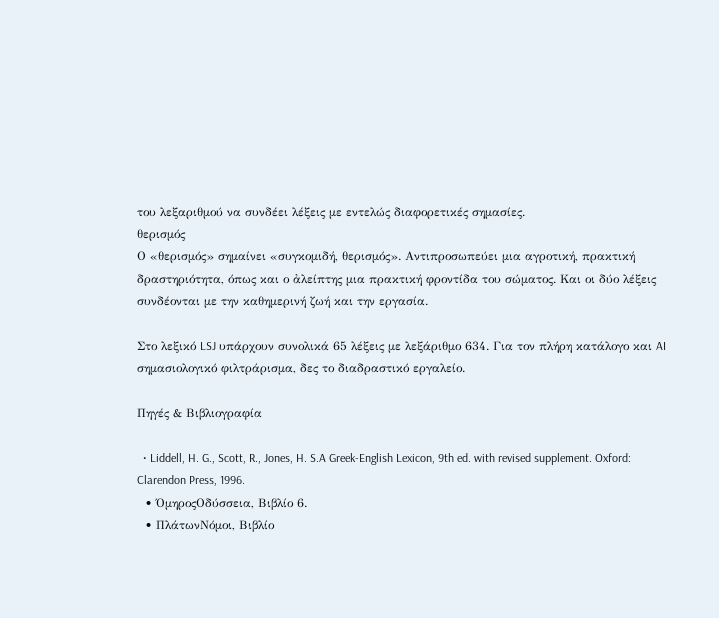του λεξαριθμού να συνδέει λέξεις με εντελώς διαφορετικές σημασίες.
θερισμός
Ο «θερισμός» σημαίνει «συγκομιδή, θερισμός». Αντιπροσωπεύει μια αγροτική, πρακτική δραστηριότητα, όπως και ο ἀλείπτης μια πρακτική φροντίδα του σώματος. Και οι δύο λέξεις συνδέονται με την καθημερινή ζωή και την εργασία.

Στο λεξικό LSJ υπάρχουν συνολικά 65 λέξεις με λεξάριθμο 634. Για τον πλήρη κατάλογο και AI σημασιολογικό φιλτράρισμα, δες το διαδραστικό εργαλείο.

Πηγές & Βιβλιογραφία

  • Liddell, H. G., Scott, R., Jones, H. S.A Greek-English Lexicon, 9th ed. with revised supplement. Oxford: Clarendon Press, 1996.
  • ΌμηροςΟδύσσεια, Βιβλίο 6.
  • ΠλάτωνΝόμοι, Βιβλίο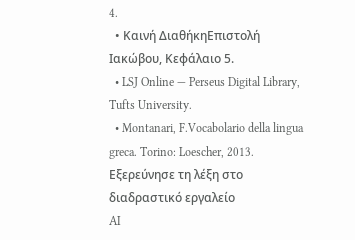4.
  • Καινή ΔιαθήκηΕπιστολή Ιακώβου, Κεφάλαιο 5.
  • LSJ Online — Perseus Digital Library, Tufts University.
  • Montanari, F.Vocabolario della lingua greca. Torino: Loescher, 2013.
Εξερεύνησε τη λέξη στο διαδραστικό εργαλείο
AI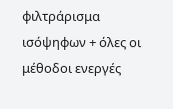φιλτράρισμα ισόψηφων + όλες οι μέθοδοι ενεργές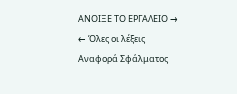ΑΝΟΙΞΕ ΤΟ ΕΡΓΑΛΕΙΟ →
← Όλες οι λέξεις
Αναφορά Σφάλματος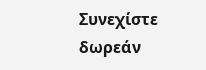Συνεχίστε δωρεάν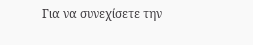Για να συνεχίσετε την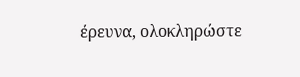έρευνα, ολοκληρώστε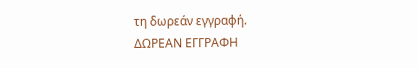τη δωρεάν εγγραφή.
ΔΩΡΕΑΝ ΕΓΓΡΑΦΗ